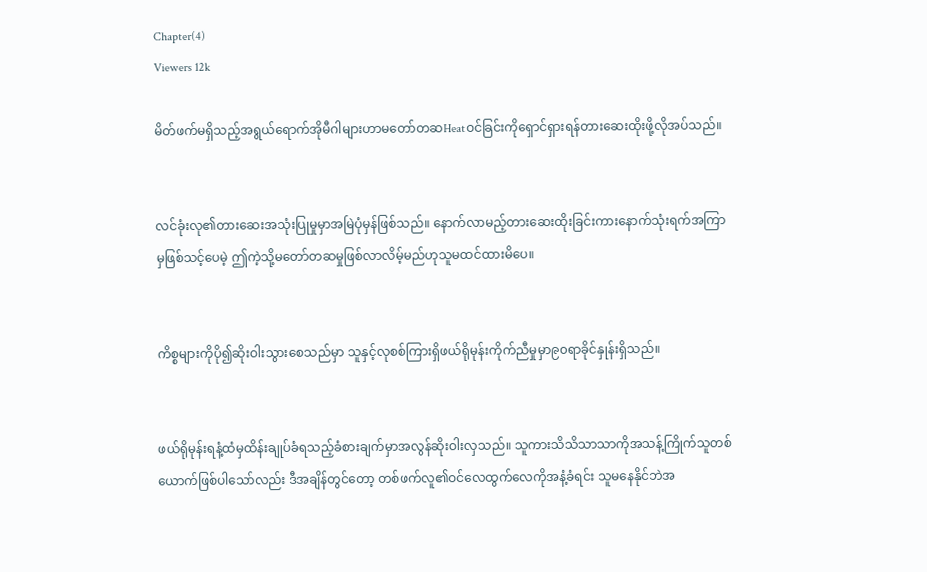Chapter(4)
Viewers 12k

မိတ်ဖက်မရှိသည့်အရွယ်ရောက်အိုမီဂါများဟာမတော်တဆHeatဝင်ခြင်းကိုရှောင်ရှားရန်တားဆေးထိုးဖို့လိုအပ်သည်။


လင်ခုံးလု၏တားဆေးအသုံးပြုမှုမှာအမြဲပုံမှန်ဖြစ်သည်။ နောက်လာမည့်တားဆေးထိုးခြင်းကားနောက်သုံးရက်အကြာမှဖြစ်သင့်ပေမဲ့ ဤကဲ့သို့မတော်တဆမှုဖြစ်လာလိမ့်မည်ဟုသူမထင်ထားမိပေ။


ကိစ္စများကိုပို၍ဆိုးဝါးသွားစေသည်မှာ သူနှင့်လုစစ်ကြားရှိဖယ်ရိုမုန်းကိုက်ညီမှုမှာ၉၀ရာခိုင်နှုန်းရှိသည်။


ဖယ်ရိုမုန်းရနံ့ထံမှထိန်းချုပ်ခံရသည့်ခံစားချက်မှာအလွန်ဆိုးဝါးလှသည်။ သူကားသိသိသာသာကိုအသန့်ကြိုက်သူတစ်ယောက်ဖြစ်ပါသော်လည်း ဒီအချိန်တွင်တော့ တစ်ဖက်လူ၏ဝင်လေထွက်လေကိုအနံ့ခံရင်း သူမနေနိုင်ဘဲအ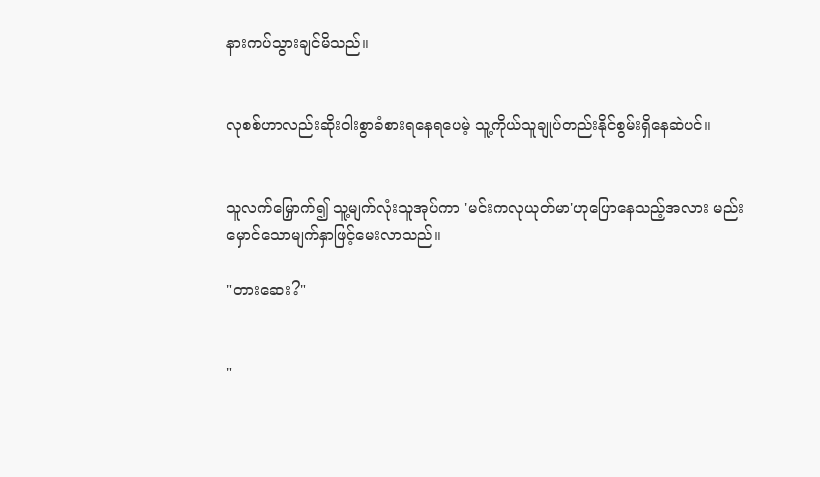နားကပ်သွားချင်မိသည်။


လုစစ်ဟာလည်းဆိုးဝါးစွာခံစားရနေရပေမဲ့ သူ့ကိုယ်သူချုပ်တည်းနိုင်စွမ်းရှိနေဆဲပင်။


သူလက်မြှောက်၍ သူ့မျက်လုံးသူအုပ်ကာ 'မင်းကလုယုတ်မာ'ဟုပြောနေသည့်အလား မည်းမှောင်သောမျက်နှာဖြင့်မေးလာသည်။

"တားဆေး?"


"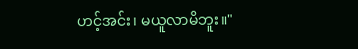ဟင့်အင်း၊ မယူလာမိဘူး။"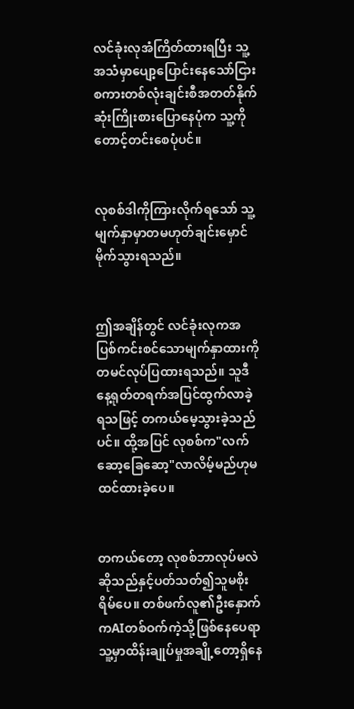လင်ခုံးလုအံကြိတ်ထားရပြီး သူ့အသံမှာပျော့ပြောင်းနေသော်ငြား စကားတစ်လုံးချင်းစီအတတ်နိုက်ဆုံးကြိုးစားပြောနေပုံက သူ့ကိုတောင့်တင်းစေပုံပင်။


လုစစ်ဒါကိုကြားလိုက်ရသော် သူ့မျက်နှာမှာတမဟုတ်ချင်းမှောင်မိုက်သွားရသည်။


ဤအချိန်တွင် လင်ခုံးလုကအပြစ်ကင်းစင်သောမျက်နှာထားကိုတမင်လုပ်ပြထားရသည်။ သူဒီနေ့ရုတ်တရက်အပြင်ထွက်လာခဲ့ရသဖြင့် တကယ်မေ့သွားခဲ့သည်ပင်။ ထို့အပြင် လုစစ်က"လက်ဆော့ခြေဆော့"လာလိမ့်မည်ဟုမထင်ထားခဲ့ပေ။


တကယ်တော့ လုစစ်ဘာလုပ်မလဲဆိုသည်နှင့်ပတ်သတ်၍သူမစိုးရိမ်ပေ။ တစ်ဖက်လူ၏ဦးနှောက်ကAIတစ်ဝက်ကဲ့သို့ဖြစ်နေပေရာ သူ့မှာထိန်းချုပ်မှုအချို့တော့ရှိနေ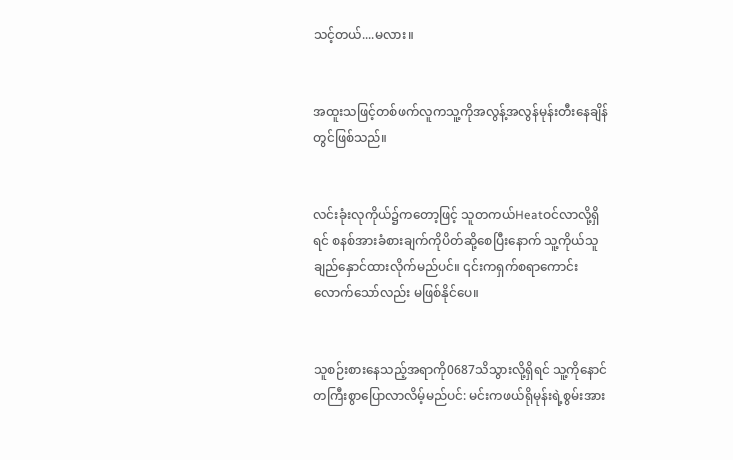သင့်တယ်....မလား။


အထူးသဖြင့်တစ်ဖက်လူကသူ့ကိုအလွန့်အလွန်မုန်းတီးနေချိန်တွင်ဖြစ်သည်။


လင်းခုံးလုကိုယ်၌ကတော့ဖြင့် သူတကယ်Heatဝင်လာလို့ရှိရင် စနစ်အားခံစားချက်ကိုပိတ်ဆို့စေပြီးနောက် သူ့ကိုယ်သူချည်နှောင်ထားလိုက်မည်ပင်။ ၎င်းကရှက်စရာကောင်းလောက်သော်လည်း မဖြစ်နိုင်ပေ။


သူစဉ်းစားနေသည့်အရာကို0687သိသွားလို့ရှိရင် သူ့ကိုနောင်တကြီးစွာပြောလာလိမ့်မည်ပင်: မင်းကဖယ်ရိုမုန်းရဲ့စွမ်းအား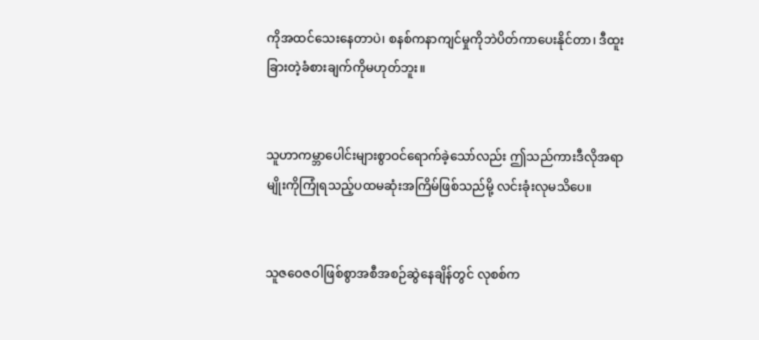ကိုအထင်သေးနေတာပဲ၊ စနစ်ကနာကျင်မှုကိုဘဲပိတ်ကာပေးနိုင်တာ၊ ဒီထူးခြားတဲ့ခံစားချက်ကိုမဟုတ်ဘူး။


သူဟာကမ္ဘာပေါင်းများစွာဝင်ရောက်ခဲ့သော်လည်း ဤသည်ကားဒီလိုအရာမျိုးကိုကြုံရသည့်ပထမဆုံးအကြိမ်ဖြစ်သည်မို့ လင်းခုံးလုမသိပေ။


သူဇဝေဇဝါဖြစ်စွာအစီအစဉ်ဆွဲနေချိန်တွင် လုစစ်က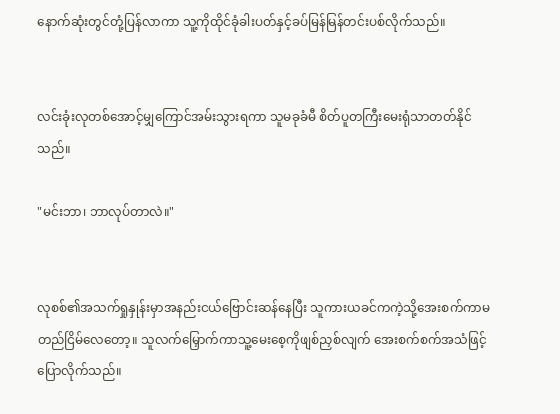နောက်ဆုံးတွင်တုံ့ပြန်လာကာ သူ့ကိုထိုင်ခုံခါးပတ်နှင့်ခပ်မြန်မြန်တင်းပစ်လိုက်သည်။


လင်းခုံးလုတစ်အောင့်မျှကြောင်အမ်းသွားရကာ သူမခုခံမီ စိတ်ပူတကြီးမေးရုံသာတတ်နိုင်သည်။

"မင်းဘာ၊ ဘာလုပ်တာလဲ။"


လုစစ်၏အသက်ရှုနှုန်းမှာအနည်းငယ်ဗြောင်းဆန်နေပြီး သူကားယခင်ကကဲ့သို့အေးစက်ကာမတည်ငြိမ်လေတော့။ သူလက်မြှောက်ကာသူ့မေးစေ့ကိုဖျစ်ညှစ်လျက် အေးစက်စက်အသံဖြင့်ပြောလိုက်သည်။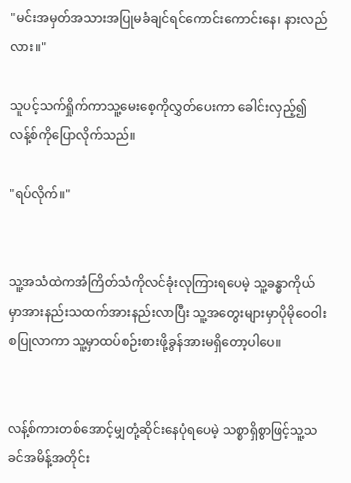"မင်းအမှတ်အသားအပြုမခံချင်ရင်ကောင်းကောင်းနေ၊ နားလည်လား။"

သူပင့်သက်ရှိုက်ကာသူ့မေးစေ့ကိုလွှတ်ပေးကာ ခေါင်းလှည့်၍လန့်စ်ကိုပြောလိုက်သည်။

"ရပ်လိုက်။"


သူ့အသံထဲကအံကြိတ်သံကိုလင်ခုံးလုကြားရပေမဲ့ သူ့ခန္ဓာကိုယ်မှာအားနည်းသထက်အားနည်းလာပြီး သူ့အတွေးများမှာပိုမိုဝေဝါးစပြုလာကာ သူ့မှာထပ်စဉ်းစားဖို့ခွန်အားမရှိတော့ပါပေ။


လန့်စ်ကားတစ်အောင့်မျှတုံ့ဆိုင်းနေပုံရပေမဲ့ သစ္စာရှိစွာဖြင့်သူ့သခင်အမိန့်အတိုင်း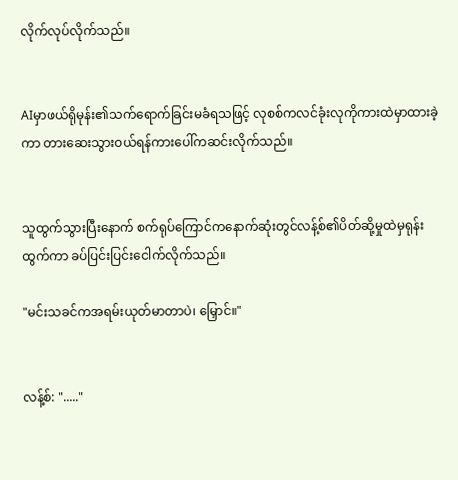လိုက်လုပ်လိုက်သည်။


AIမှာဖယ်ရိုမုန်း၏သက်ရောက်ခြင်းမခံရသဖြင့် လုစစ်ကလင်ခုံးလုကိုကားထဲမှာထားခဲ့ကာ တားဆေးသွားဝယ်ရန်ကားပေါ်ကဆင်းလိုက်သည်။


သူထွက်သွားပြီးနောက် စက်ရုပ်ကြောင်ကနောက်ဆုံးတွင်လန့်စ်၏ပိတ်ဆို့မှုထဲမှရုန်းထွက်ကာ ခပ်ပြင်းပြင်းငေါက်လိုက်သည်။

"မင်းသခင်ကအရမ်းယုတ်မာတာပဲ၊ မြှောင်။"


လန့်စ်: "....."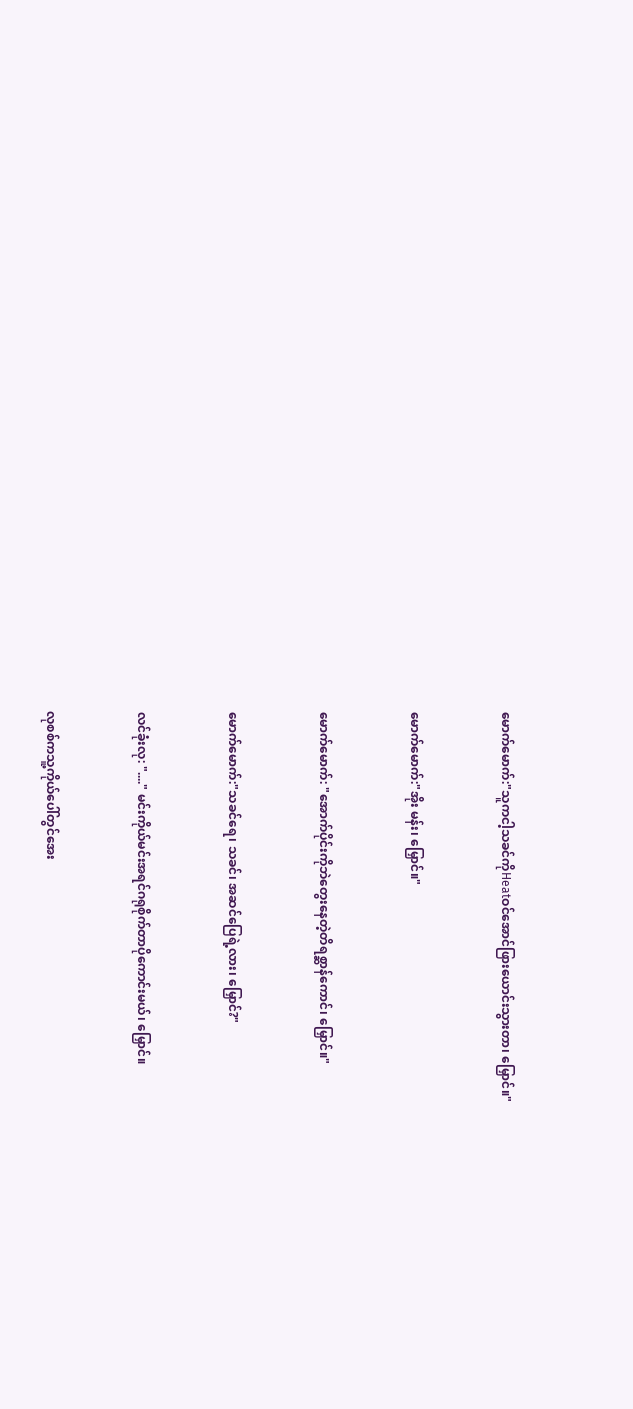မောက်မောက်:"သူကငါ့သခင်ကိုHeatဝင်အောင်ဖြားယောင်းသွားတာ၊ မြှောင်။"


မောက်မောက်:"အိုး မန်း၊ မြှောင်။"


မောက်မောက်: "အောက်ပိုင်းကိုဘဲတွေးနေတဲ့တိရစ္ဆာန်ကောင်၊ မြှောင်။"


မောက်မောက်:"သခင်ရေ၊ သခင်၊ အဆင်ပြေရဲ့လား၊ မြှောင်?"


လင်ခုံးလု: "...." မင်းကိုယ်မင်းအရင်ဂရုစိုက်တာပိုကောင်းမယ်၊ မြှောင်။


လုစစ်ကသူ့ကိုယ်ပေါ်တွင်အေး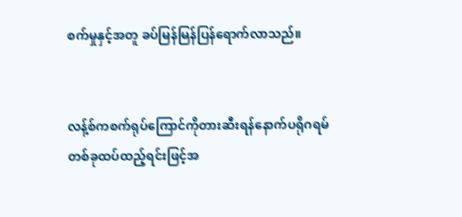စက်မှုနှင့်အတူ ခပ်မြန်မြန်ပြန်ရောက်လာသည်။


လန့်စ်ကစက်ရုပ်ကြောင်ကိုတားဆီးရန်နောက်ပရိုဂရမ်တစ်ခုထပ်ထည့်ရင်းဖြင့်အ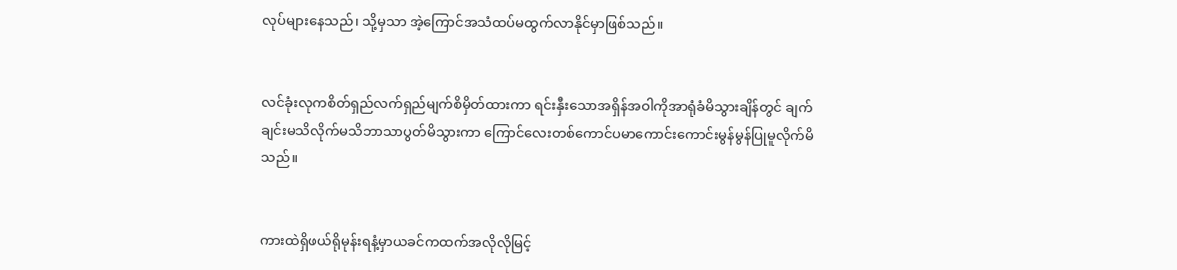လုပ်များနေသည်၊ သို့မှသာ အဲ့ကြောင်အသံထပ်မထွက်လာနိုင်မှာဖြစ်သည်။


လင်ခုံးလုကစိတ်ရှည်လက်ရှည်မျက်စိမှိတ်ထားကာ ရင်းနှီးသောအရှိန်အဝါကိုအာရုံခံမိသွားချိန်တွင် ချက်ချင်းမသိလိုက်မသိဘာသာပွတ်မိသွားကာ ကြောင်လေးတစ်ကောင်ပမာကောင်းကောင်းမွန်မွန်ပြုမူလိုက်မိသည်။


ကားထဲရှိဖယ်ရိုမုန်းရနံ့မှာယခင်ကထက်အလိုလိုမြင့်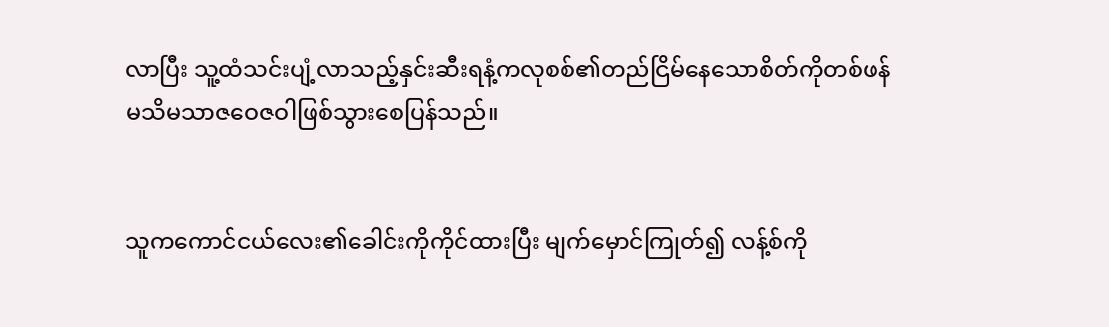လာပြီး သူ့ထံသင်းပျံ့လာသည့်နှင်းဆီးရနံ့ကလုစစ်၏တည်ငြိမ်နေသောစိတ်ကိုတစ်ဖန်မသိမသာဇဝေဇဝါဖြစ်သွားစေပြန်သည်။


သူကကောင်ငယ်လေး၏ခေါင်းကိုကိုင်ထားပြီး မျက်မှောင်ကြုတ်၍ လန့်စ်ကို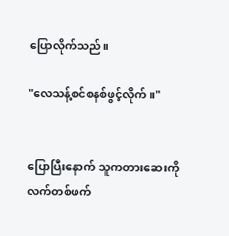ပြောလိုက်သည်။

"လေသန့်စင်စနစ်ဖွင့်လိုက်။"


ပြောပြီးနောက် သူကတားဆေးကိုလက်တစ်ဖက်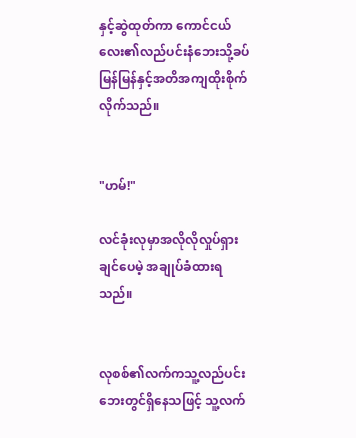နှင့်ဆွဲထုတ်ကာ ကောင်ငယ်လေး၏လည်ပင်းနံဘေးသို့ခပ်မြန်မြန်နှင့်အတိအကျထိုးစိုက်လိုက်သည်။


"ဟမ်!"

လင်ခုံးလုမှာအလိုလိုလှုပ်ရှားချင်ပေမဲ့ အချုပ်ခံထားရသည်။


လုစစ်၏လက်ကသူ့လည်ပင်းဘေးတွင်ရှိနေသဖြင့် သူ့လက်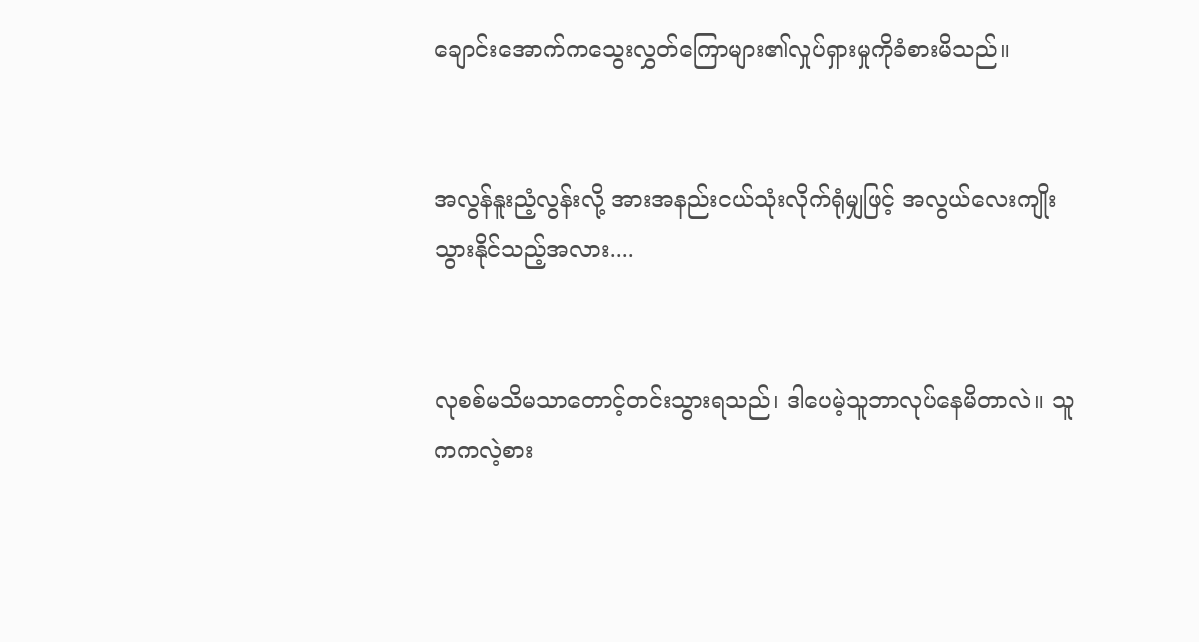ချောင်းအောက်ကသွေးလွှတ်ကြောများ၏လှုပ်ရှားမှုကိုခံစားမိသည်။


အလွန်နူးညံ့လွန်းလို့ အားအနည်းငယ်သုံးလိုက်ရုံမျှဖြင့် အလွယ်လေးကျိုးသွားနိုင်သည့်အလား....


လုစစ်မသိမသာတောင့်တင်းသွားရသည်၊ ဒါပေမဲ့သူဘာလုပ်နေမိတာလဲ။ သူကကလဲ့စား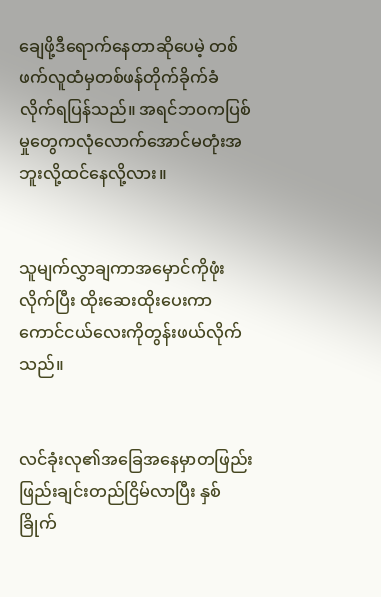ချေဖို့ဒီရောက်နေတာဆိုပေမဲ့ တစ်ဖက်လူထံမှတစ်ဖန်တိုက်ခိုက်ခံလိုက်ရပြန်သည်။ အရင်ဘဝကပြစ်မှုတွေကလုံလောက်အောင်မတုံးအဘူးလို့ထင်နေလို့လား။


သူမျက်လွှာချကာအမှောင်ကိုဖုံးလိုက်ပြီး ထိုးဆေးထိုးပေးကာ ကောင်ငယ်လေးကိုတွန်းဖယ်လိုက်သည်။


လင်ခုံးလု၏အခြေအနေမှာတဖြည်းဖြည်းချင်းတည်ငြိမ်လာပြီး နှစ်ခြိုက်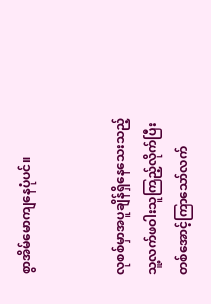စွာအိမ်မောကျနေပုံပင်။


လုစစ်မှာအပူချိန်ရှိနေသေးသည့်သူ့လက်ဖဝါးသူကြည့်လိုက်ပြီး တစ်အောင့်ကြာသော်လက်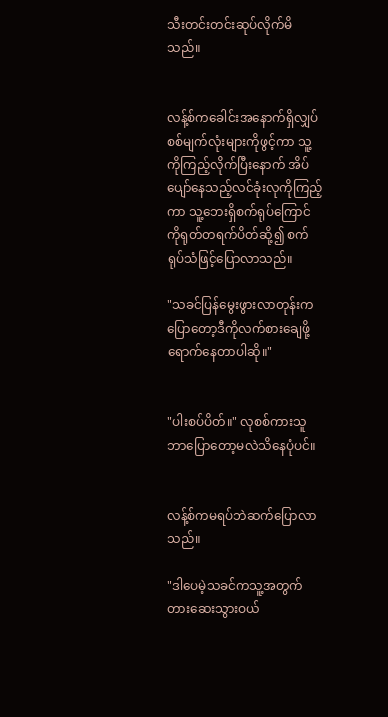သီးတင်းတင်းဆုပ်လိုက်မိသည်။


လန့်စ်ကခေါင်းအနောက်ရှိလျှပ်စစ်မျက်လုံးများကိုဖွင့်ကာ သူ့ကိုကြည့်လိုက်ပြီးနောက် အိပ်ပျော်နေသည့်လင်ခုံးလုကိုကြည့်ကာ သူ့ဘေးရှိစက်ရုပ်ကြောင်ကိုရုတ်တရက်ပိတ်ဆို့၍ စက်ရုပ်သံဖြင့်ပြောလာသည်။

"သခင်ပြန်မွေးဖွားလာတုန်းကပြောတော့ဒီကိုလက်စားချေဖို့ရောက်နေတာပါဆို။"


"ပါးစပ်ပိတ်။" လုစစ်ကားသူဘာပြောတော့မလဲသိနေပုံပင်။


လန့်စ်ကမရပ်ဘဲဆက်ပြောလာသည်။

"ဒါပေမဲ့သခင်ကသူ့အတွက်တားဆေးသွားဝယ်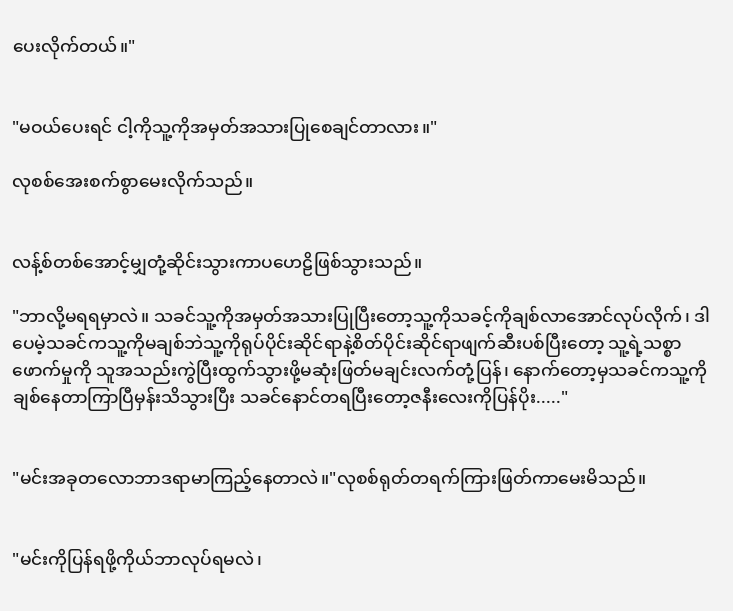ပေးလိုက်တယ်။"


"မဝယ်ပေးရင် ငါ့ကိုသူ့ကိုအမှတ်အသားပြုစေချင်တာလား။"

လုစစ်အေးစက်စွာမေးလိုက်သည်။


လန့်စ်တစ်အောင့်မျှတုံ့ဆိုင်းသွားကာပဟေဠိဖြစ်သွားသည်။

"ဘာလို့မရရမှာလဲ။ သခင်သူ့ကိုအမှတ်အသားပြုပြီးတော့သူ့ကိုသခင့်ကိုချစ်လာအောင်လုပ်လိုက်၊ ဒါပေမဲ့သခင်ကသူ့ကိုမချစ်ဘဲသူ့ကိုရုပ်ပိုင်းဆိုင်ရာနဲ့စိတ်ပိုင်းဆိုင်ရာဖျက်ဆီးပစ်ပြီးတော့ သူ့ရဲ့သစ္စာဖောက်မှုကို သူအသည်းကွဲပြီးထွက်သွားဖို့မဆုံးဖြတ်မချင်းလက်တုံ့ပြန်၊ နောက်တော့မှသခင်ကသူ့ကိုချစ်နေတာကြာပြီမှန်းသိသွားပြီး သခင်နောင်တရပြီးတော့ဇနီးလေးကိုပြန်ပိုး....."


"မင်းအခုတလောဘာဒရာမာကြည့်နေတာလဲ။"လုစစ်ရုတ်တရက်ကြားဖြတ်ကာမေးမိသည်။


"မင်းကိုပြန်ရဖို့ကိုယ်ဘာလုပ်ရမလဲ၊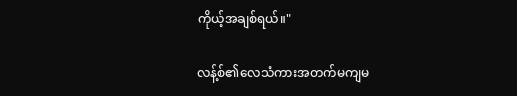ကိုယ့်အချစ်ရယ်။"

လန့်စ်၏လေသံကားအတက်မကျမ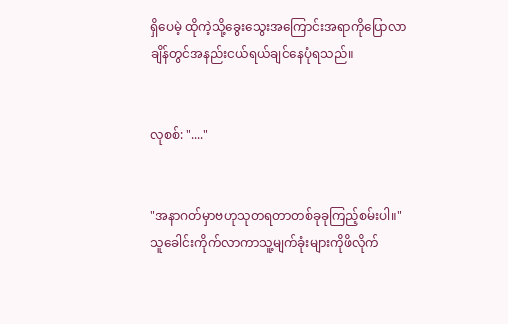ရှိပေမဲ့ ထိုကဲ့သို့ခွေးသွေးအကြောင်းအရာကိုပြောလာချိန်တွင်အနည်းငယ်ရယ်ချင်နေပုံရသည်။


လုစစ်: "...."


"အနာဂတ်မှာဗဟုသုတရတာတစ်ခုခုကြည့်စမ်းပါ။"သူခေါင်းကိုက်လာကာသူ့မျက်ခုံးများကိုဖိလိုက်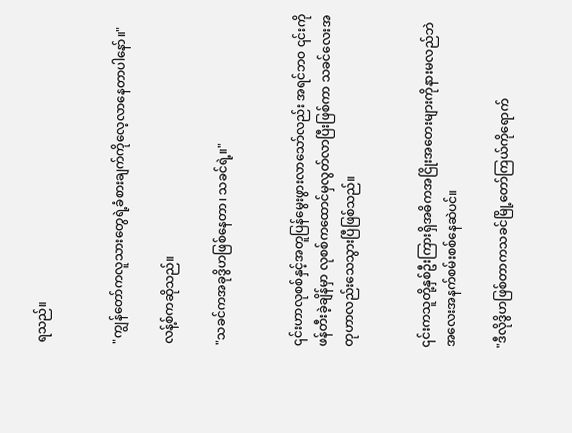ရသည်။


"ကျွန်တော်ကလူသားတွေရဲ့ခံစားချက်ကိုလေ့လာနေတာပါနော်။"

လန့်စ်ကဆိုသည်။

"သခင်ကအခုဒွိဟဖြစ်နေတာ၊ သခင်ရဲ့။"


၎င်းဟာလုစစ်နှင့်အတူပြန်မွေးဖွားလာသော်လည်း အရင်ဘဝ ၎င်းကိုဖန်တီးခဲ့ချိန်မှာ လုစစ်ကထောင်မှလွတ်လာပြီးဖြစ်ကာ သခင်လေးအတုဟာလည်းသေသွားပြီဖြစ်သည်။


၎င်းကသူတို့နှစ်ဦးကြားရှိအဓိကအငြိုးအတေးများကိုနားမလည်ဘဲ အလေးအနက်စမ်းစစ်နေဆဲပင်။

"ဒီလိုဒွိဟဖြစ်တာကသခင်မြို့တော်ကြယ်ကိုရောက်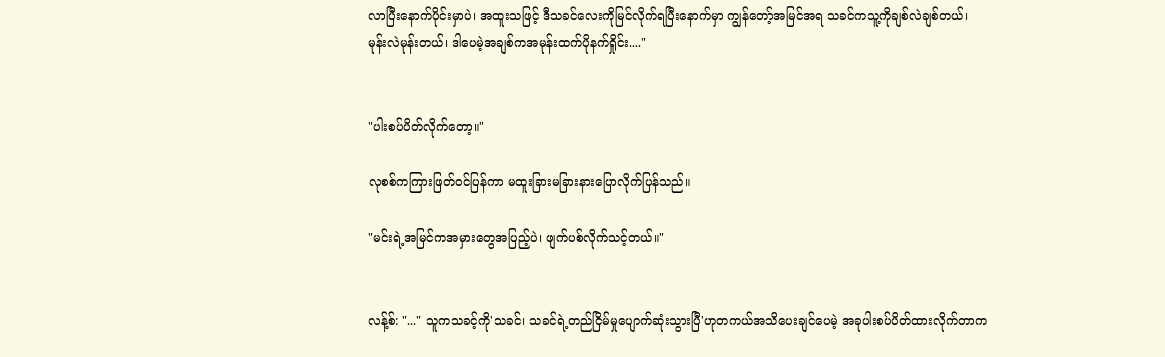လာပြီးနောက်ပိုင်းမှာပဲ၊ အထူးသဖြင့် ဒီသခင်လေးကိုမြင်လိုက်ရပြီးနောက်မှာ ကျွန်တော့်အမြင်အရ သခင်ကသူ့ကိုချစ်လဲချစ်တယ်၊ မုန်းလဲမုန်းတယ်၊ ဒါပေမဲ့အချစ်ကအမုန်းထက်ပိုနက်ရှိုင်း...."


"ပါးစပ်ပိတ်လိုက်တော့။"

လုစစ်ကကြားဖြတ်ဝင်ပြန်ကာ မထူးခြားမခြားနားပြောလိုက်ပြန်သည်။

"မင်းရဲ့အမြင်ကအမှားတွေအပြည့်ပဲ၊ ဖျက်ပစ်လိုက်သင့်တယ်။"


လန့်စ်: "..." သူကသခင့်ကို'သခင်၊ သခင်ရဲ့တည်ငြိမ်မှုပျောက်ဆုံးသွားပြီ'ဟုတကယ်အသိပေးချင်ပေမဲ့ အခုပါးစပ်ပိတ်ထားလိုက်တာက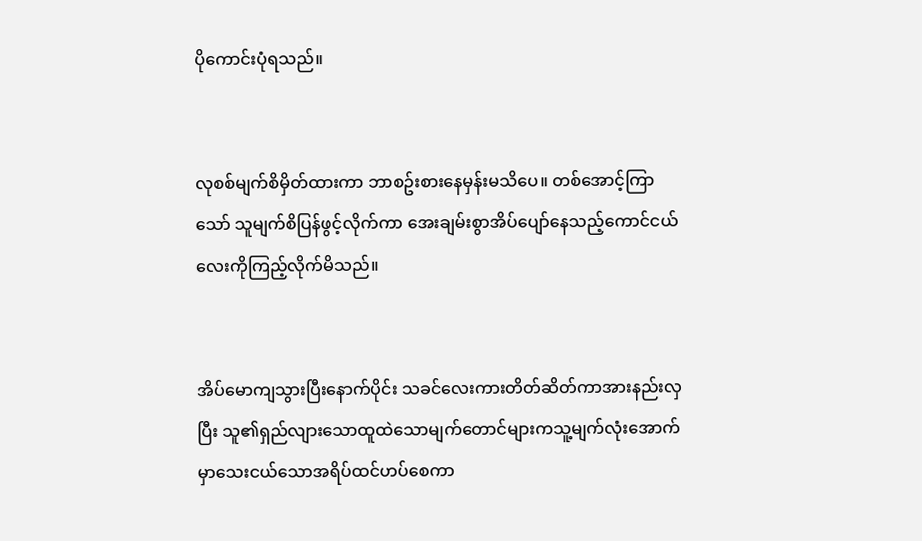ပိုကောင်းပုံရသည်။


လုစစ်မျက်စိမှိတ်ထားကာ ဘာစဥ်းစားနေမှန်းမသိပေ။ တစ်အောင့်ကြာသော် သူမျက်စိပြန်ဖွင့်လိုက်ကာ အေးချမ်းစွာအိပ်ပျော်နေသည့်ကောင်ငယ်လေးကိုကြည့်လိုက်မိသည်။


အိပ်မောကျသွားပြီးနောက်ပိုင်း သခင်လေးကားတိတ်ဆိတ်ကာအားနည်းလှပြီး သူ၏ရှည်လျားသောထူထဲသောမျက်တောင်များကသူ့မျက်လုံးအောက်မှာသေးငယ်သောအရိပ်ထင်ဟပ်စေကာ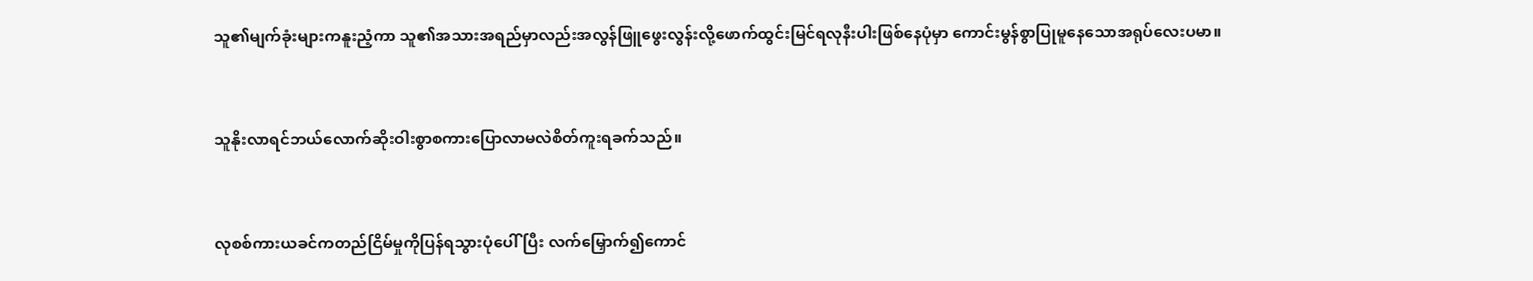သူ၏မျက်ခုံးများကနူးညံ့ကာ သူ၏အသားအရည်မှာလည်းအလွန်ဖြူဖွေးလွန်းလို့ဖောက်ထွင်းမြင်ရလုနီးပါးဖြစ်နေပုံမှာ ကောင်းမွန်စွာပြုမူနေသောအရုပ်လေးပမာ။


သူနိုးလာရင်ဘယ်လောက်ဆိုးဝါးစွာစကားပြောလာမလဲစိတ်ကူးရခက်သည်။


လုစစ်ကားယခင်ကတည်ငြိမ်မှုကိုပြန်ရသွားပုံပေါ်ပြီး လက်မြှောက်၍ကောင်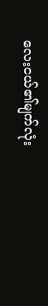လေးငယ်၏မျက်လုံး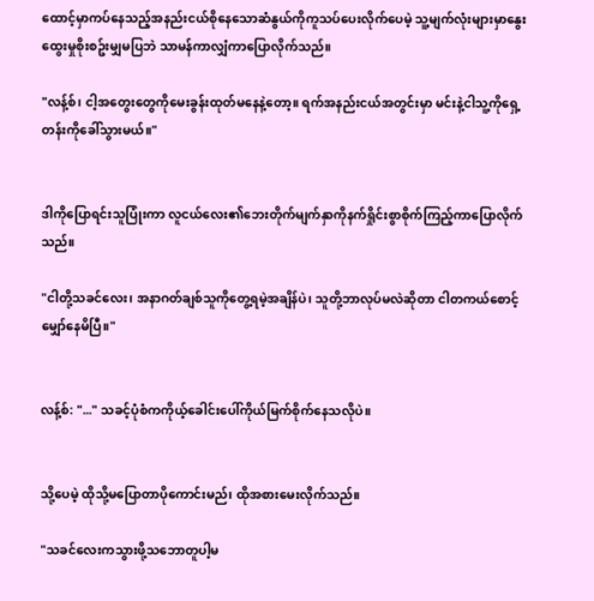ထောင့်မှာကပ်နေသည့်အနည်းငယ်စိုနေသောဆံနွယ်ကိုကူသပ်ပေးလိုက်ပေမဲ့ သူ့မျက်လုံးများမှာနွေးထွေးမှုစိုးစဥ်းမျှမပြဘဲ သာမန်ကာလျှံကာပြောလိုက်သည်။

"လန့်စ်၊ ငါ့အတွေးတွေကိုမေးခွန်းထုတ်မနေနဲ့တော့။ ရက်အနည်းငယ်အတွင်းမှာ မင်းနဲ့ငါသူ့ကိုရှေ့တန်းကိုခေါ်သွားမယ်။"


ဒါကိုပြောရင်းသူပြုံးကာ လူငယ်လေး၏ဘေးတိုက်မျက်နှာကိုနက်ရှိုင်းစွာစိုက်ကြည့်ကာပြောလိုက်သည်။

"ငါတို့သခင်လေး၊ အနာဂတ်ချစ်သူကိုတွေ့ရမဲ့အချိန်ပဲ၊ သူတို့ဘာလုပ်မလဲဆိုတာ ငါတကယ်စောင့်မျှော်နေမိပြီ။"


လန့်စ်: "..." သခင့်ပုံစံကကိုယ့်ခေါင်းပေါ်ကိုယ်မြက်စိုက်နေသလိုပဲ။


သို့ပေမဲ့ ထိုသို့မပြောတာပိုကောင်းမည်၊ ထိုအစားမေးလိုက်သည်။

"သခင်လေးကသွားဖို့သဘောတူပါ့မ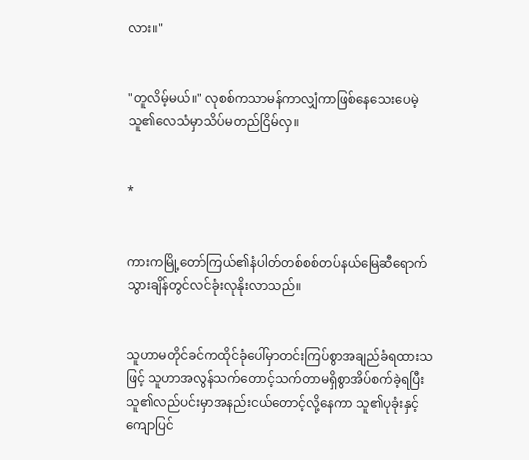လား။"


"တူလိမ့်မယ်။" လုစစ်ကသာမန်ကာလျှံကာဖြစ်နေသေးပေမဲ့ သူ၏လေသံမှာသိပ်မတည်ငြိမ်လှ။


*


ကားကမြို့တော်ကြယ်၏နံပါတ်တစ်စစ်တပ်နယ်မြေဆီရောက်သွားချိန်တွင်လင်ခုံးလုနိုးလာသည်။


သူဟာမတိုင်ခင်ကထိုင်ခုံပေါ်မှာတင်းကြပ်စွာအချည်ခံရထားသဖြင့် သူဟာအလွန်သက်တောင့်သက်တာမရှိစွာအိပ်စက်ခဲ့ရပြီး သူ၏လည်ပင်းမှာအနည်းငယ်တောင့်လို့နေကာ သူ၏ပုခုံးနှင့်ကျောပြင်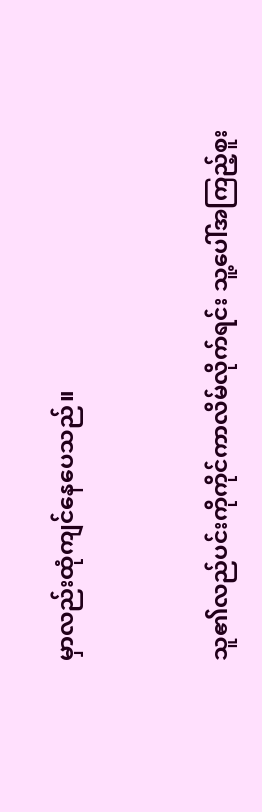မှာလည်းထုံကျင်နေပေသည်။


သူ၏လည်ပင်းကိုကိုင်ကာလိမ်လိုက်ရင်း သူ့ပေါ်အကြည့်စူး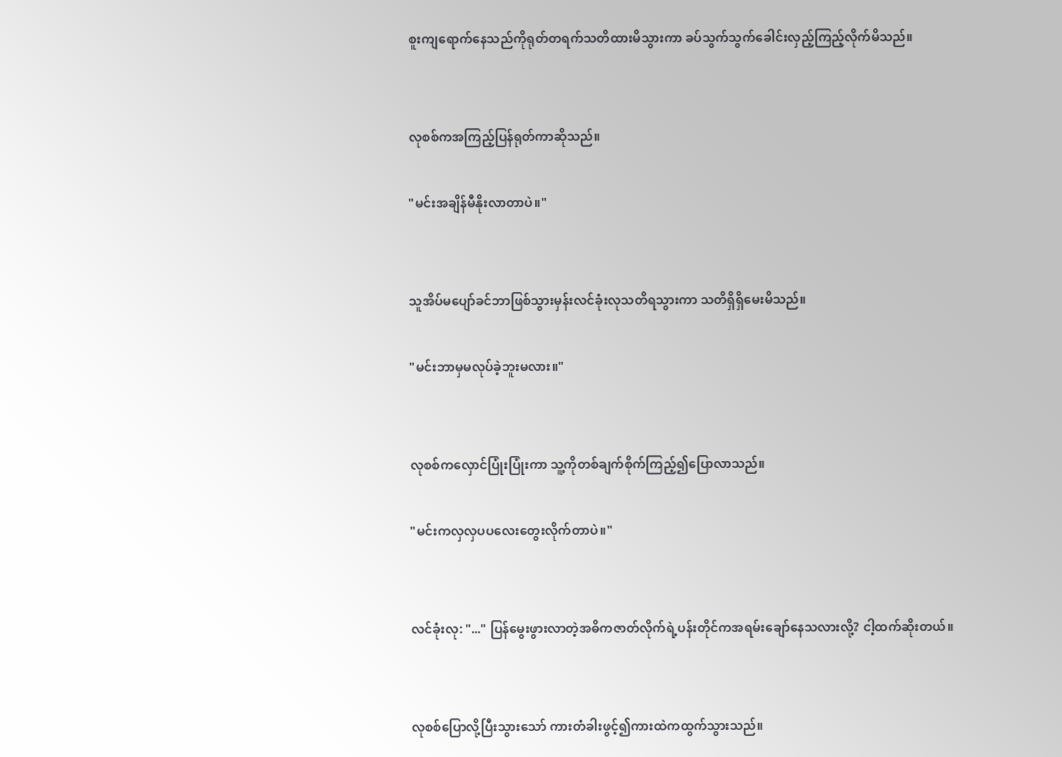စူးကျရောက်နေသည်ကိုရုတ်တရက်သတိထားမိသွားကာ ခပ်သွက်သွက်ခေါင်းလှည့်ကြည့်လိုက်မိသည်။


လုစစ်ကအကြည့်ပြန်ရုတ်ကာဆိုသည်။

"မင်းအချိန်မီနိုးလာတာပဲ။"


သူအိပ်မပျော်ခင်ဘာဖြစ်သွားမှန်းလင်ခုံးလုသတိရသွားကာ သတိရှိရှိမေးမိသည်။

"မင်းဘာမှမလုပ်ခဲ့ဘူးမလား။"


လုစစ်ကလှောင်ပြုံးပြုံးကာ သူ့ကိုတစ်ချက်စိုက်ကြည့်၍ပြောလာသည်။

"မင်းကလှလှပပလေးတွေးလိုက်တာပဲ။"


လင်ခုံးလု: "..." ပြန်မွေးဖွားလာတဲ့အဓိကဇာတ်လိုက်ရဲ့ပန်းတိုင်ကအရမ်းချော်နေသလားလို့? ငါ့ထက်ဆိုးတယ်။


လုစစ်ပြောလို့ပြီးသွားသော် ကားတံခါးဖွင့်၍ကားထဲကထွက်သွားသည်။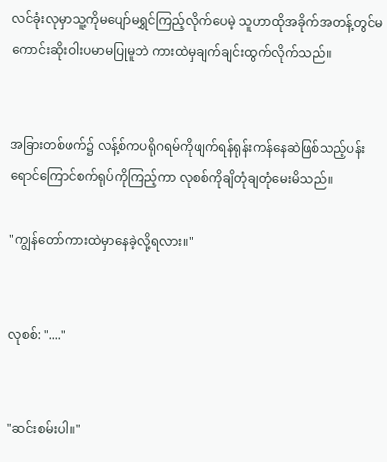လင်ခုံးလုမှာသူ့ကိုမပျော်မရွှင်ကြည့်လိုက်ပေမဲ့ သူဟာထိုအခိုက်အတန့်တွင်မကောင်းဆိုးဝါးပမာမပြုမူဘဲ ကားထဲမှချက်ချင်းထွက်လိုက်သည်။


အခြားတစ်ဖက်၌ လန့်စ်ကပရိုဂရမ်ကိုဖျက်ရန်ရုန်းကန်နေဆဲဖြစ်သည့်ပန်းရောင်ကြောင်စက်ရုပ်ကိုကြည့်ကာ လုစစ်ကိုချိတုံချတုံမေးမိသည်။

"ကျွန်တော်ကားထဲမှာနေခဲ့လို့ရလား။"


လုစစ်: "...."


"ဆင်းစမ်းပါ။"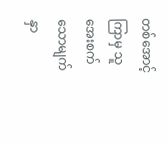တစ်အောင့်ကြာမှ သူအေးစက်သောမျက်နှာ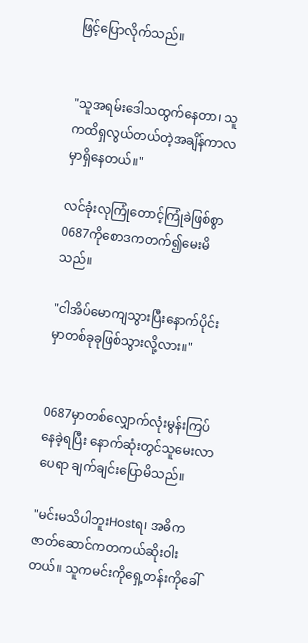ဖြင့်ပြောလိုက်သည်။


"သူအရမ်းဒေါသထွက်နေတာ၊ သူကထိရှလွယ်တယ်တဲ့အချိန်ကာလမှာရှိနေတယ်။"

လင်ခုံးလုကြုံတောင့်ကြုံခဲဖြစ်စွာ0687ကိုစောဒကတက်၍မေးမိသည်။

"ငါအိပ်မောကျသွားပြီးနောက်ပိုင်းမှာတစ်ခုခုဖြစ်သွားလို့လား။"


0687မှာတစ်လျှောက်လုံးမွန်းကြပ်နေခဲ့ရပြီး နောက်ဆုံးတွင်သူမေးလာပေရာ ချက်ချင်းပြောမိသည်။

"မင်းမသိပါဘူးHostရ၊ အဓိကဇာတ်ဆောင်ကတကယ်ဆိုးဝါးတယ်။ သူကမင်းကိုရှေ့တန်းကိုခေါ်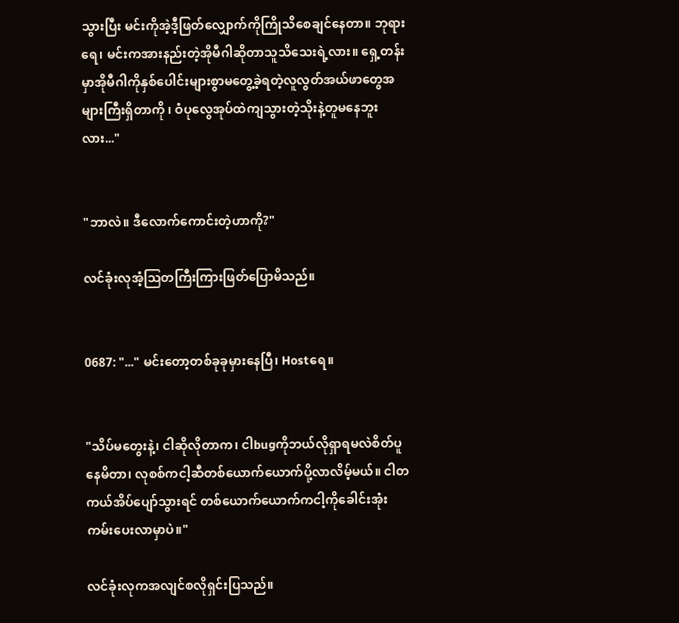သွားပြီး မင်းကိုအဲ့ဒီ့ဖြတ်လျှောက်ကိုကြိုသိစေချင်နေတာ။ ဘုရားရေ၊ မင်းကအားနည်းတဲ့အိုမီဂါဆိုတာသူသိသေးရဲ့လား။ ရှေ့တန်းမှာအိုမီဂါကိုနှစ်ပေါင်းများစွာမတွေ့ခဲ့ရတဲ့လူလွတ်အယ်ဖာတွေအများကြီးရှိတာကို ၊ ဝံပုလွေအုပ်ထဲကျသွားတဲ့သိုးနဲ့တူမနေဘူးလား..."


"ဘာလဲ။ ဒီလောက်ကောင်းတဲ့ဟာကို?"

လင်ခုံးလုအံ့သြတကြီးကြားဖြတ်ပြောမိသည်။


0687: "..." မင်းတော့တစ်ခုခုမှားနေပြီ၊ Hostရေ။


"သိပ်မတွေးနဲ့၊ ငါဆိုလိုတာက၊ ငါbugကိုဘယ်လိုရှာရမလဲစိတ်ပူနေမိတာ၊ လုစစ်ကငါ့ဆီတစ်ယောက်ယောက်ပို့လာလိမ့်မယ်။ ငါတကယ်အိပ်ပျော်သွားရင် တစ်ယောက်ယောက်ကငါ့ကိုခေါင်းအုံးကမ်းပေးလာမှာပဲ။"

လင်ခုံးလုကအလျင်စလိုရှင်းပြသည်။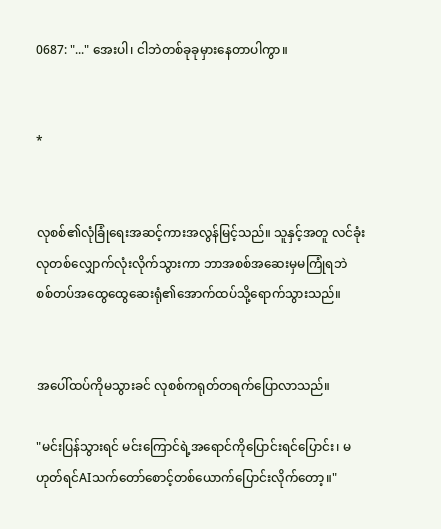0687: "..." အေးပါ၊ ငါဘဲတစ်ခုခုမှားနေတာပါကွာ။


*


လုစစ်၏လုံခြုံရေးအဆင့်ကားအလွန်မြင့်သည်။ သူနှင့်အတူ လင်ခုံးလုတစ်လျှောက်လုံးလိုက်သွားကာ ဘာအစစ်အဆေးမှမကြုံရဘဲ စစ်တပ်အထွေထွေဆေးရုံ၏အောက်ထပ်သို့ရောက်သွားသည်။


အပေါ်ထပ်ကိုမသွားခင် လုစစ်ကရုတ်တရက်ပြောလာသည်။

"မင်းပြန်သွားရင် မင်းကြောင်ရဲ့အရောင်ကိုပြောင်းရင်ပြောင်း၊ မဟုတ်ရင်AIသက်တော်စောင့်တစ်ယောက်ပြောင်းလိုက်တော့။"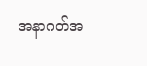အနာဂတ်အ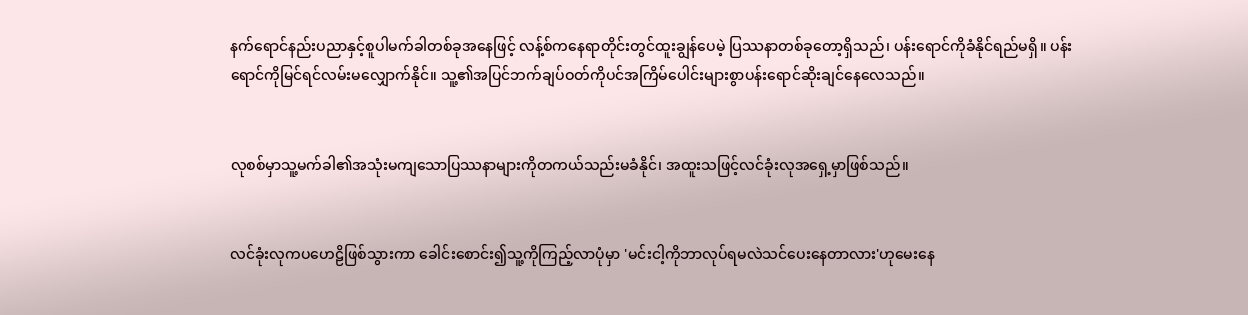နက်ရောင်နည်းပညာနှင့်စူပါမက်ခါတစ်ခုအနေဖြင့် လန့်စ်ကနေရာတိုင်းတွင်ထူးချွန်ပေမဲ့ ပြဿနာတစ်ခုတော့ရှိသည်၊ ပန်းရောင်ကိုခံနိုင်ရည်မရှိ။ ပန်းရောင်ကိုမြင်ရင်လမ်းမလျှောက်နိုင်။ သူ့၏အပြင်ဘက်ချပ်ဝတ်ကိုပင်အကြိမ်ပေါင်းများစွာပန်းရောင်ဆိုးချင်နေလေသည်။


လုစစ်မှာသူ့မက်ခါ၏အသုံးမကျသောပြဿနာများကိုတကယ်သည်းမခံနိုင်၊ အထူးသဖြင့်လင်ခုံးလုအရှေ့မှာဖြစ်သည်။


လင်ခုံးလုကပဟေဠိဖြစ်သွားကာ ခေါင်းစောင်း၍သူ့ကိုကြည့်လာပုံမှာ 'မင်းငါ့ကိုဘာလုပ်ရမလဲသင်ပေးနေတာလား'ဟုမေးနေ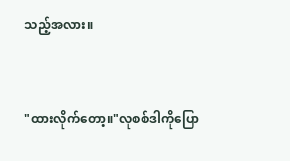သည့်အလား။


"ထားလိုက်တော့။"လုစစ်ဒါကိုပြော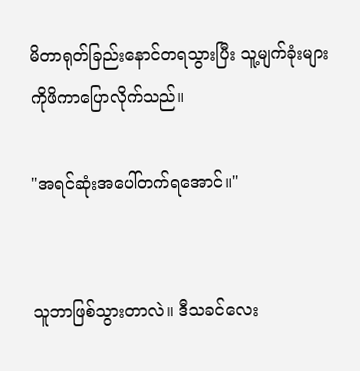မိတာရုတ်ခြည်းနောင်တရသွားပြီး သူ့မျက်ခုံးများကိုဖိကာပြောလိုက်သည်။

"အရင်ဆုံးအပေါ်တက်ရအောင်။"


သူဘာဖြစ်သွားတာလဲ။ ဒီသခင်လေး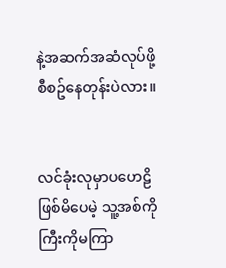နဲ့အဆက်အဆံလုပ်ဖို့စီစဥ်နေတုန်းပဲလား။


လင်ခုံးလုမှာပဟေဠိဖြစ်မိပေမဲ့ သူ့အစ်ကိုကြီးကိုမကြာ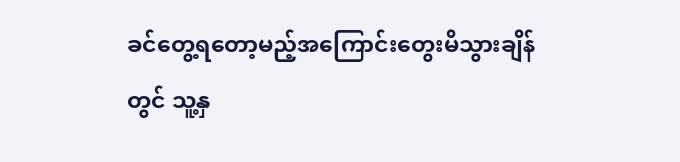ခင်တွေ့ရတော့မည့်အကြောင်းတွေးမိသွားချိန်တွင် သူ့နှ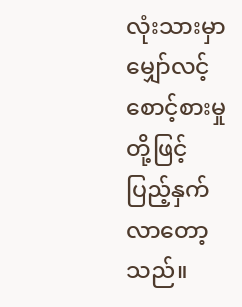လုံးသားမှာမျှော်လင့်စောင့်စားမှုတို့ဖြင့်ပြည့်နှက်လာတော့သည်။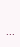...